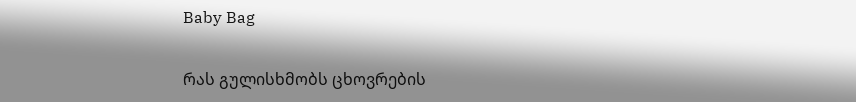Baby Bag

რას გულისხმობს ცხოვრების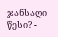ჯანსაღი წესი? -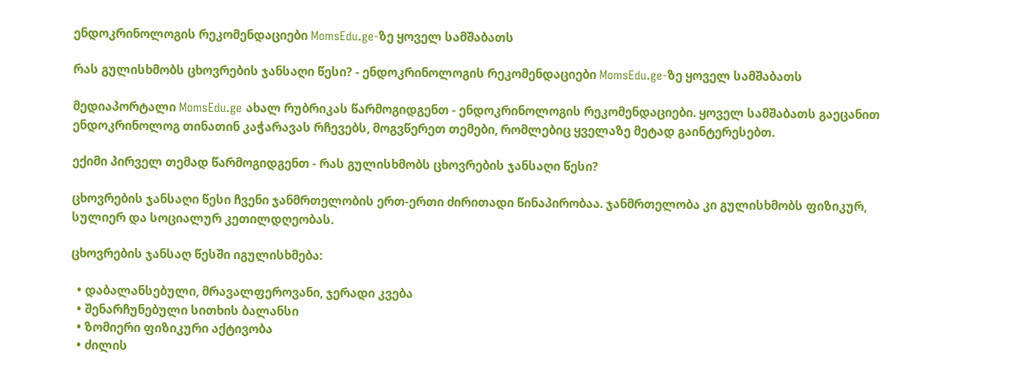ენდოკრინოლოგის რეკომენდაციები MomsEdu.ge-ზე ყოველ სამშაბათს

რას გულისხმობს ცხოვრების ჯანსაღი წესი? - ენდოკრინოლოგის რეკომენდაციები MomsEdu.ge-ზე ყოველ სამშაბათს

მედიაპორტალი MomsEdu.ge ახალ რუბრიკას წარმოგიდგენთ - ენდოკრინოლოგის რეკომენდაციები. ყოველ სამშაბათს გაეცანით ენდოკრინოლოგ თინათინ კაჭარავას რჩევებს, მოგვწერეთ თემები, რომლებიც ყველაზე მეტად გაინტერესებთ.

ექიმი პირველ თემად წარმოგიდგენთ - რას გულისხმობს ცხოვრების ჯანსაღი წესი?

ცხოვრების ჯანსაღი წესი ჩვენი ჯანმრთელობის ერთ-ერთი ძირითადი წინაპირობაა. ჯანმრთელობა კი გულისხმობს ფიზიკურ, სულიერ და სოციალურ კეთილდღეობას.

ცხოვრების ჯანსაღ წესში იგულისხმება:

  • დაბალანსებული, მრავალფეროვანი, ჯერადი კვება
  • შენარჩუნებული სითხის ბალანსი
  • ზომიერი ფიზიკური აქტივობა
  • ძილის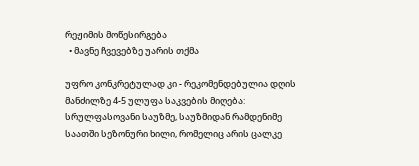რეჟიმის მოწესირგება
  • მავნე ჩვევებზე უარის თქმა

უფრო კონკრეტულად კი - რეკომენდებულია დღის მანძილზე 4-5 ულუფა საკვების მიღება: სრულფასოვანი საუზმე, საუზმიდან რამდენიმე საათში სეზონური ხილი, რომელიც არის ცალკე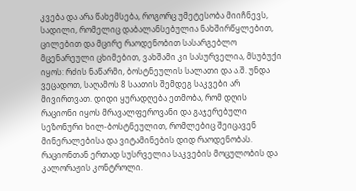კვება და არა წახემსება, როგორც უმეტესობა მიიჩნევს, სადილი, რომელიც დაბალანსებულია ნახშირწყლებით, ცილებით და მცირე რაოდენობით სასარგებლო მცენარეული ცხიმებით, ვახშამი კი სასურველია, მსუბუქი იყოს: რძის ნაწარმი, ბოსტნეულის სალათი და ა.შ. უნდა ვეცადოთ, საღამოს 8 საათის შემდეგ საკვები არ მივირთვათ. დიდი ყურადღება ეთმობა, რომ დღის რაციონი იყოს მრავალფეროვანი და გაჯერებული სეზონური ხილ-ბოსტნეულით, რომლებიც შეიცავენ მინერალებისა და ვიტამინების დიდ რაოდენობას. რაციონთან ერთად სუსრველია საკვების მოცულობის და კალორაჟის კონტროლი.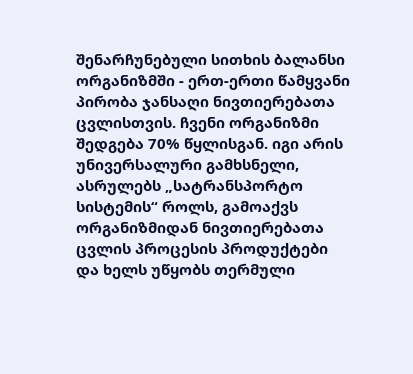შენარჩუნებული სითხის ბალანსი ორგანიზმში - ერთ-ერთი წამყვანი პირობა ჯანსაღი ნივთიერებათა ცვლისთვის. ჩვენი ორგანიზმი შედგება 70% წყლისგან. იგი არის უნივერსალური გამხსნელი, ასრულებს „სატრანსპორტო სისტემის“ როლს, გამოაქვს ორგანიზმიდან ნივთიერებათა ცვლის პროცესის პროდუქტები და ხელს უწყობს თერმული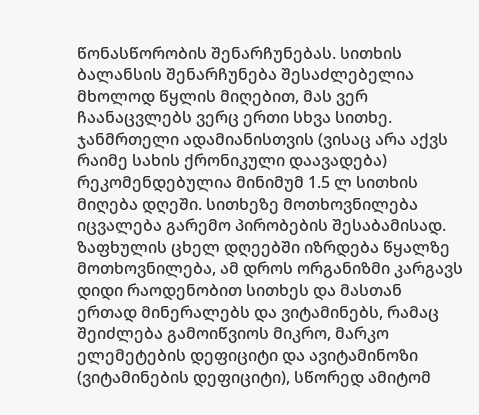წონასწორობის შენარჩუნებას. სითხის ბალანსის შენარჩუნება შესაძლებელია მხოლოდ წყლის მიღებით, მას ვერ ჩაანაცვლებს ვერც ერთი სხვა სითხე. ჯანმრთელი ადამიანისთვის (ვისაც არა აქვს რაიმე სახის ქრონიკული დაავადება) რეკომენდებულია მინიმუმ 1.5 ლ სითხის მიღება დღეში. სითხეზე მოთხოვნილება იცვალება გარემო პირობების შესაბამისად. ზაფხულის ცხელ დღეებში იზრდება წყალზე მოთხოვნილება, ამ დროს ორგანიზმი კარგავს დიდი რაოდენობით სითხეს და მასთან ერთად მინერალებს და ვიტამინებს, რამაც შეიძლება გამოიწვიოს მიკრო, მარკო ელემეტების დეფიციტი და ავიტამინოზი (ვიტამინების დეფიციტი), სწორედ ამიტომ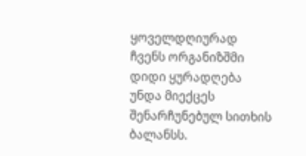ყოველდღიურად ჩვენს ორგანიზშმი დიდი ყურადღება უნდა მიექცეს შენარჩუნებულ სითხის ბალანსს.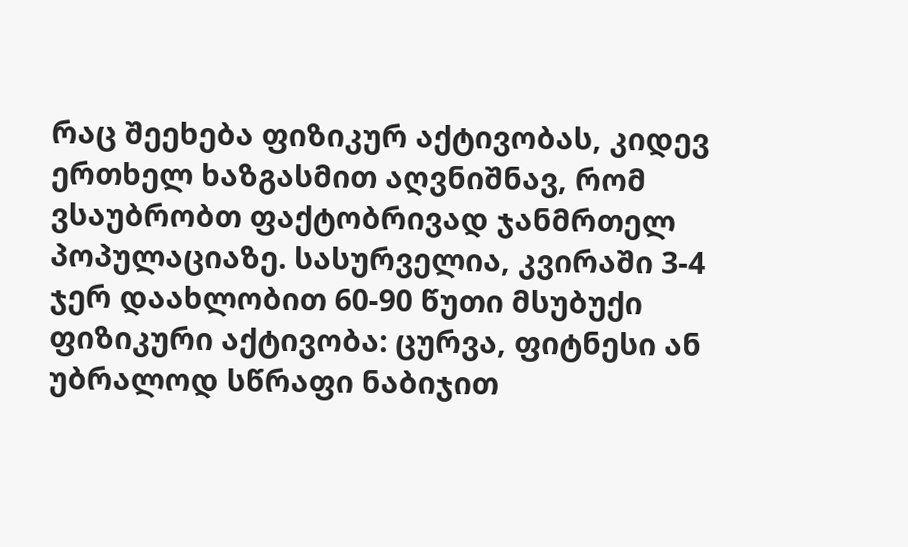რაც შეეხება ფიზიკურ აქტივობას, კიდევ ერთხელ ხაზგასმით აღვნიშნავ, რომ ვსაუბრობთ ფაქტობრივად ჯანმრთელ პოპულაციაზე. სასურველია, კვირაში 3-4 ჯერ დაახლობით 60-90 წუთი მსუბუქი ფიზიკური აქტივობა: ცურვა, ფიტნესი ან უბრალოდ სწრაფი ნაბიჯით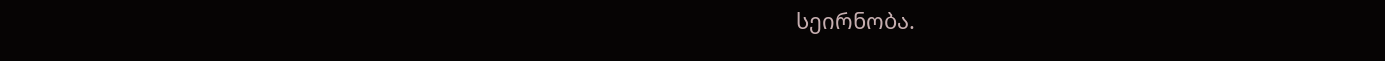სეირნობა.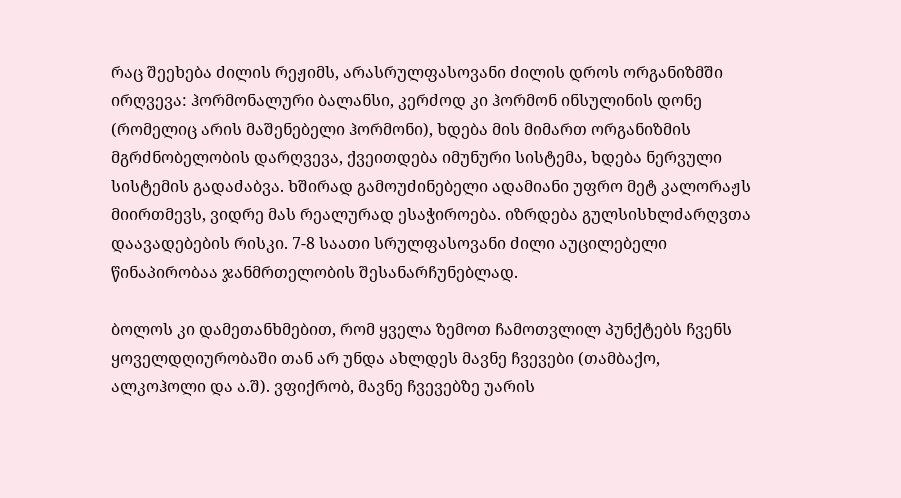რაც შეეხება ძილის რეჟიმს, არასრულფასოვანი ძილის დროს ორგანიზმში ირღვევა: ჰორმონალური ბალანსი, კერძოდ კი ჰორმონ ინსულინის დონე (რომელიც არის მაშენებელი ჰორმონი), ხდება მის მიმართ ორგანიზმის მგრძნობელობის დარღვევა, ქვეითდება იმუნური სისტემა, ხდება ნერვული სისტემის გადაძაბვა. ხშირად გამოუძინებელი ადამიანი უფრო მეტ კალორაჟს მიირთმევს, ვიდრე მას რეალურად ესაჭიროება. იზრდება გულსისხლძარღვთა დაავადებების რისკი. 7-8 საათი სრულფასოვანი ძილი აუცილებელი წინაპირობაა ჯანმრთელობის შესანარჩუნებლად.

ბოლოს კი დამეთანხმებით, რომ ყველა ზემოთ ჩამოთვლილ პუნქტებს ჩვენს ყოველდღიურობაში თან არ უნდა ახლდეს მავნე ჩვევები (თამბაქო, ალკოჰოლი და ა.შ). ვფიქრობ, მავნე ჩვევებზე უარის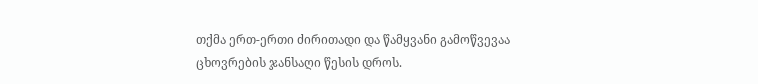თქმა ერთ-ერთი ძირითადი და წამყვანი გამოწვევაა ცხოვრების ჯანსაღი წესის დროს.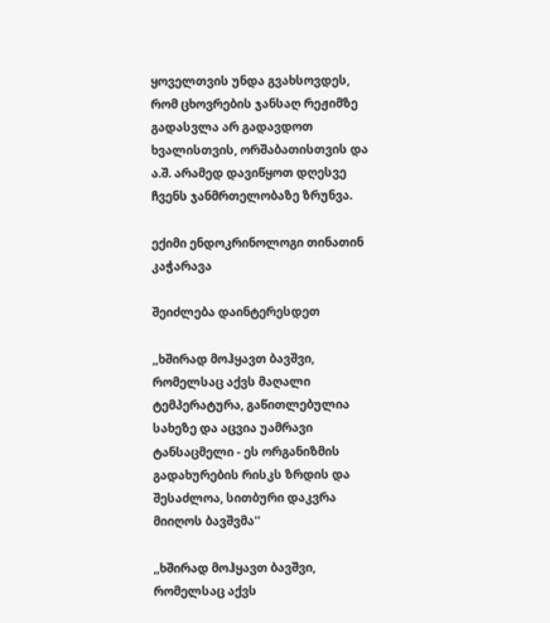ყოველთვის უნდა გვახსოვდეს, რომ ცხოვრების ჯანსაღ რეჟიმზე გადასვლა არ გადავდოთ ხვალისთვის, ორშაბათისთვის და ა.შ. არამედ დავიწყოთ დღესვე ჩვენს ჯანმრთელობაზე ზრუნვა.

ექიმი ენდოკრინოლოგი თინათინ კაჭარავა

შეიძლება დაინტერესდეთ

,,ხშირად მოჰყავთ ბავშვი, რომელსაც აქვს მაღალი ტემპერატურა, გაწითლებულია სახეზე და აცვია უამრავი ტანსაცმელი - ეს ორგანიზმის გადახურების რისკს ზრდის და შესაძლოა, სითბური დაკვრა მიიღოს ბავშვმა''

,,ხშირად მოჰყავთ ბავშვი, რომელსაც აქვს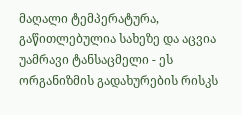მაღალი ტემპერატურა, გაწითლებულია სახეზე და აცვია უამრავი ტანსაცმელი - ეს ორგანიზმის გადახურების რისკს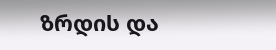ზრდის და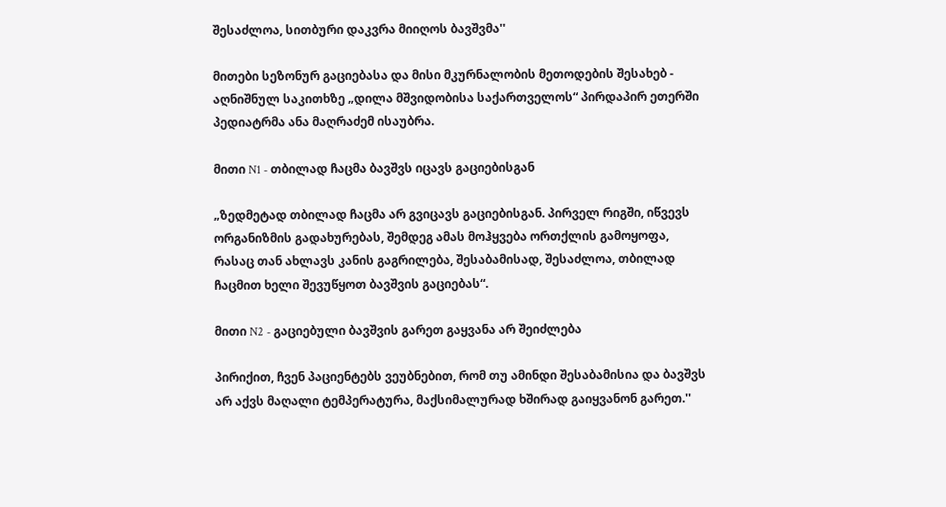შესაძლოა, სითბური დაკვრა მიიღოს ბავშვმა''

მითები სეზონურ გაციებასა და მისი მკურნალობის მეთოდების შესახებ - აღნიშნულ საკითხზე „დილა მშვიდობისა საქართველოს“ პირდაპირ ეთერში პედიატრმა ანა მაღრაძემ ისაუბრა.

მითი N1 - თბილად ჩაცმა ბავშვს იცავს გაციებისგან

„ზედმეტად თბილად ჩაცმა არ გვიცავს გაციებისგან. პირველ რიგში, იწვევს ორგანიზმის გადახურებას, შემდეგ ამას მოჰყვება ორთქლის გამოყოფა, რასაც თან ახლავს კანის გაგრილება, შესაბამისად, შესაძლოა, თბილად ჩაცმით ხელი შევუწყოთ ბავშვის გაციებას“.

მითი N2 - გაციებული ბავშვის გარეთ გაყვანა არ შეიძლება

პირიქით, ჩვენ პაციენტებს ვეუბნებით, რომ თუ ამინდი შესაბამისია და ბავშვს არ აქვს მაღალი ტემპერატურა, მაქსიმალურად ხშირად გაიყვანონ გარეთ.''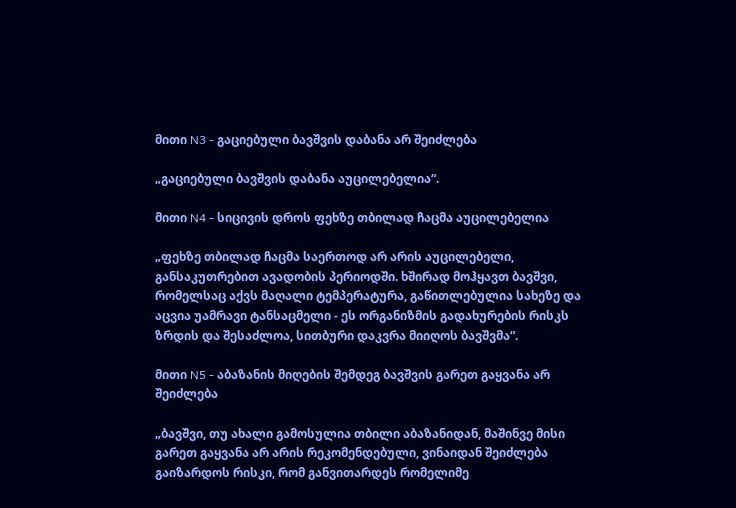მითი N3 - გაციებული ბავშვის დაბანა არ შეიძლება

„გაციებული ბავშვის დაბანა აუცილებელია“.

მითი N4 - სიცივის დროს ფეხზე თბილად ჩაცმა აუცილებელია

„ფეხზე თბილად ჩაცმა საერთოდ არ არის აუცილებელი, განსაკუთრებით ავადობის პერიოდში. ხშირად მოჰყავთ ბავშვი, რომელსაც აქვს მაღალი ტემპერატურა, გაწითლებულია სახეზე და აცვია უამრავი ტანსაცმელი - ეს ორგანიზმის გადახურების რისკს ზრდის და შესაძლოა, სითბური დაკვრა მიიღოს ბავშვმა“.

მითი N5 - აბაზანის მიღების შემდეგ ბავშვის გარეთ გაყვანა არ შეიძლება

„ბავშვი, თუ ახალი გამოსულია თბილი აბაზანიდან, მაშინვე მისი გარეთ გაყვანა არ არის რეკომენდებული, ვინაიდან შეიძლება გაიზარდოს რისკი, რომ განვითარდეს რომელიმე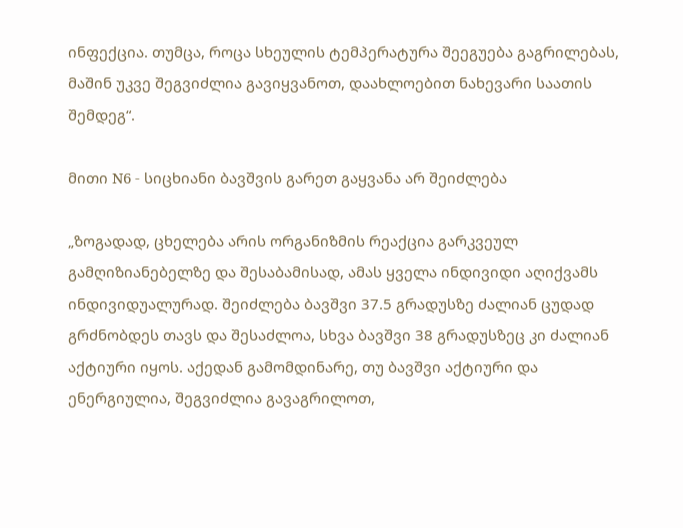ინფექცია. თუმცა, როცა სხეულის ტემპერატურა შეეგუება გაგრილებას, მაშინ უკვე შეგვიძლია გავიყვანოთ, დაახლოებით ნახევარი საათის შემდეგ“.

მითი N6 - სიცხიანი ბავშვის გარეთ გაყვანა არ შეიძლება

„ზოგადად, ცხელება არის ორგანიზმის რეაქცია გარკვეულ გამღიზიანებელზე და შესაბამისად, ამას ყველა ინდივიდი აღიქვამს ინდივიდუალურად. შეიძლება ბავშვი 37.5 გრადუსზე ძალიან ცუდად გრძნობდეს თავს და შესაძლოა, სხვა ბავშვი 38 გრადუსზეც კი ძალიან აქტიური იყოს. აქედან გამომდინარე, თუ ბავშვი აქტიური და ენერგიულია, შეგვიძლია გავაგრილოთ,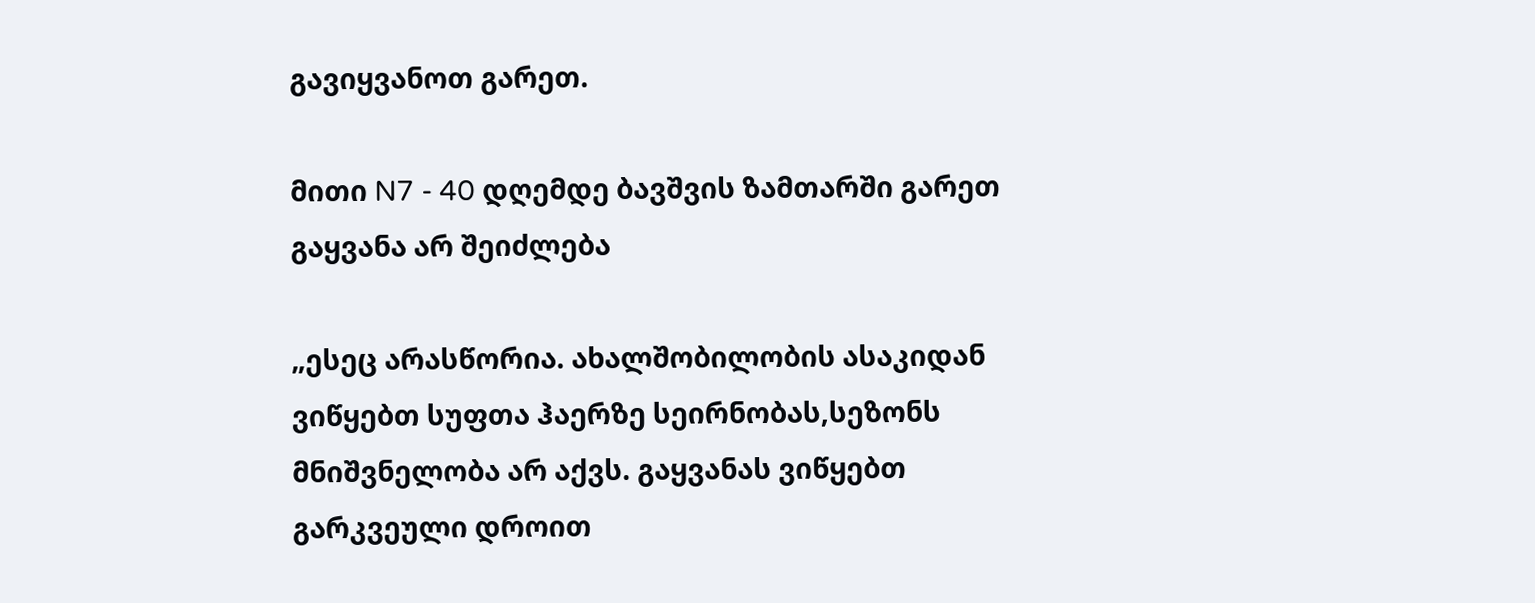გავიყვანოთ გარეთ.

მითი N7 - 40 დღემდე ბავშვის ზამთარში გარეთ გაყვანა არ შეიძლება

„ესეც არასწორია. ახალშობილობის ასაკიდან ვიწყებთ სუფთა ჰაერზე სეირნობას,სეზონს მნიშვნელობა არ აქვს. გაყვანას ვიწყებთ გარკვეული დროით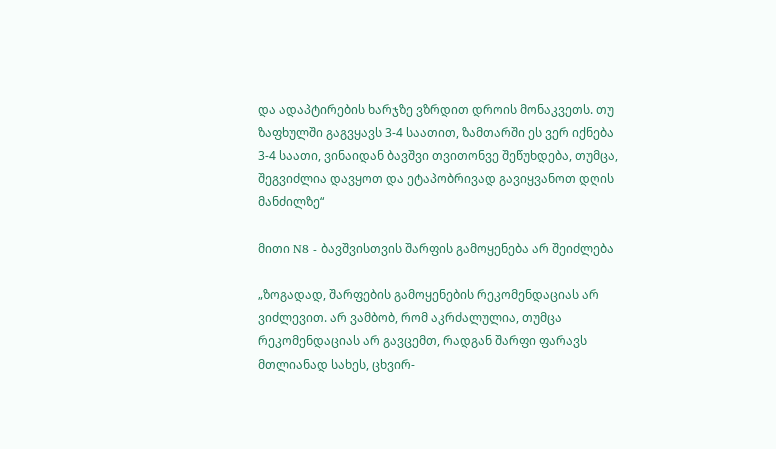და ადაპტირების ხარჯზე ვზრდით დროის მონაკვეთს. თუ ზაფხულში გაგვყავს 3-4 საათით, ზამთარში ეს ვერ იქნება 3-4 საათი, ვინაიდან ბავშვი თვითონვე შეწუხდება, თუმცა, შეგვიძლია დავყოთ და ეტაპობრივად გავიყვანოთ დღის მანძილზე“

მითი N8 - ბავშვისთვის შარფის გამოყენება არ შეიძლება

„ზოგადად, შარფების გამოყენების რეკომენდაციას არ ვიძლევით. არ ვამბობ, რომ აკრძალულია, თუმცა რეკომენდაციას არ გავცემთ, რადგან შარფი ფარავს მთლიანად სახეს, ცხვირ-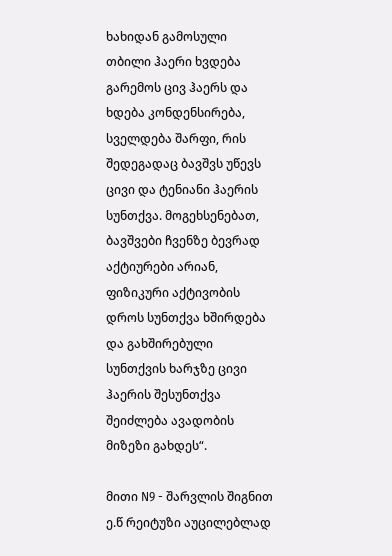ხახიდან გამოსული თბილი ჰაერი ხვდება გარემოს ცივ ჰაერს და ხდება კონდენსირება, სველდება შარფი, რის შედეგადაც ბავშვს უწევს ცივი და ტენიანი ჰაერის სუნთქვა. მოგეხსენებათ, ბავშვები ჩვენზე ბევრად აქტიურები არიან, ფიზიკური აქტივობის დროს სუნთქვა ხშირდება და გახშირებული სუნთქვის ხარჯზე ცივი ჰაერის შესუნთქვა შეიძლება ავადობის მიზეზი გახდეს“.

მითი N9 - შარვლის შიგნით ე.წ რეიტუზი აუცილებლად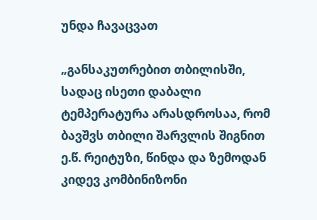უნდა ჩავაცვათ

„განსაკუთრებით თბილისში, სადაც ისეთი დაბალი ტემპერატურა არასდროსაა, რომ ბავშვს თბილი შარვლის შიგნით ე.წ. რეიტუზი, წინდა და ზემოდან კიდევ კომბინიზონი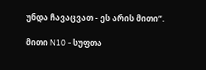უნდა ჩავაცვათ - ეს არის მითი“.

მითი N10 - სუფთა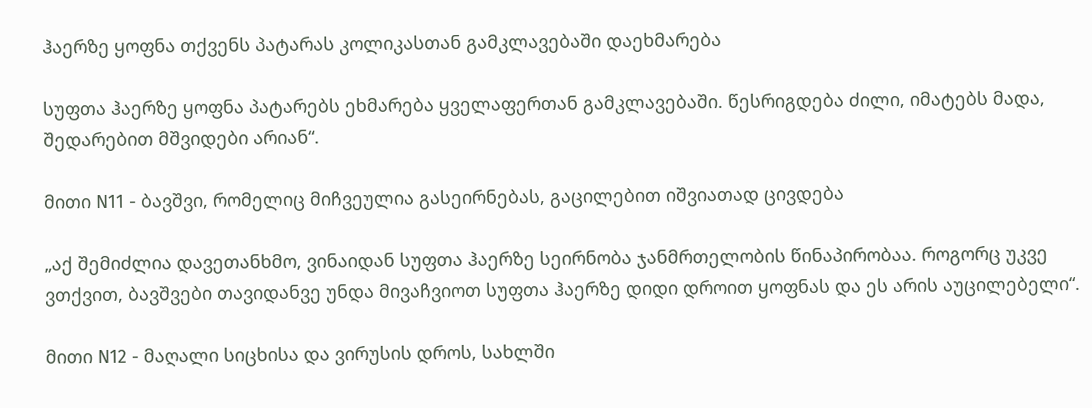ჰაერზე ყოფნა თქვენს პატარას კოლიკასთან გამკლავებაში დაეხმარება

სუფთა ჰაერზე ყოფნა პატარებს ეხმარება ყველაფერთან გამკლავებაში. წესრიგდება ძილი, იმატებს მადა, შედარებით მშვიდები არიან“.

მითი N11 - ბავშვი, რომელიც მიჩვეულია გასეირნებას, გაცილებით იშვიათად ცივდება

„აქ შემიძლია დავეთანხმო, ვინაიდან სუფთა ჰაერზე სეირნობა ჯანმრთელობის წინაპირობაა. როგორც უკვე ვთქვით, ბავშვები თავიდანვე უნდა მივაჩვიოთ სუფთა ჰაერზე დიდი დროით ყოფნას და ეს არის აუცილებელი“.

მითი N12 - მაღალი სიცხისა და ვირუსის დროს, სახლში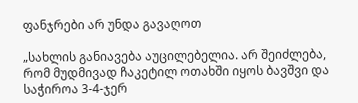ფანჯრები არ უნდა გავაღოთ

„სახლის განიავება აუცილებელია. არ შეიძლება, რომ მუდმივად ჩაკეტილ ოთახში იყოს ბავშვი და საჭიროა 3-4-ჯერ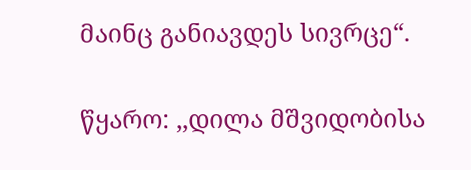მაინც განიავდეს სივრცე“.

წყარო: ,,დილა მშვიდობისა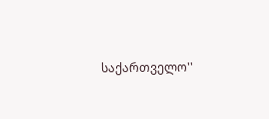საქართველო''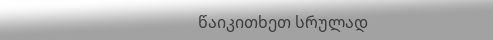წაიკითხეთ სრულად